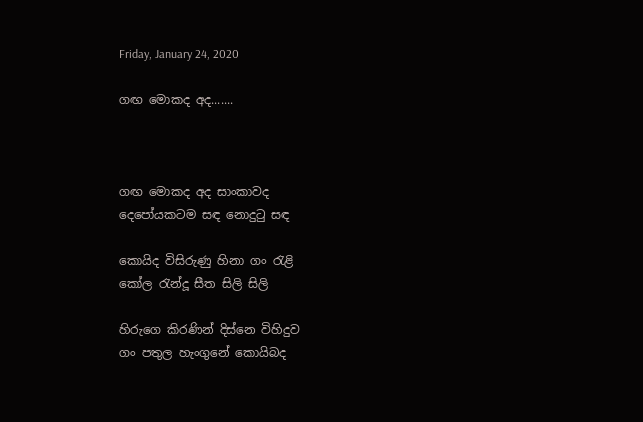Friday, January 24, 2020

ගඟ මොකද අද.......



ගඟ මොකද අද සාංකාවද
දෙපෝයකටම සඳ නොදුටු සඳ

කොයිද විසිරුණු හිනා ගං රැළි
කෝල රැන්දූ සීත සිලි සිලි

හිරුගෙ කිරණින් දිස්නෙ විහිදුව
ගං පතුල හැංගුනේ කොයිබද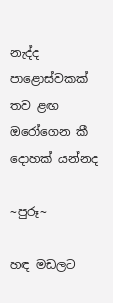නැද්ද පාළොස්වකක් තව ළඟ
ඔරෝගෙන කී දොහක් යන්නද

~පුරූ~

හඳ මඩලට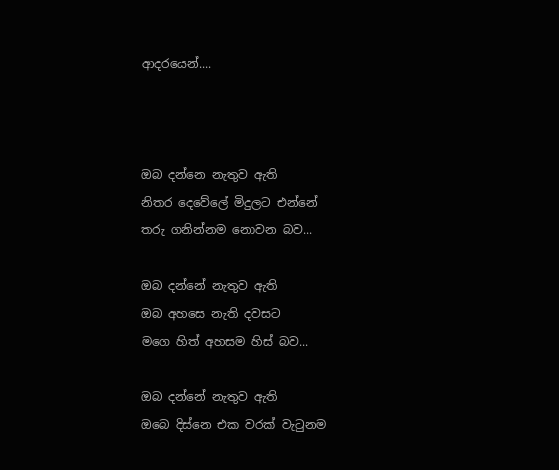ආදරයෙන්....



ඔබ දන්නෙ නැතුව ඇති
නිතර දෙවේලේ මිදුලට එන්නේ
තරු ගනින්නම නොවන බව...

ඔබ දන්නේ නැතුව ඇති
ඔබ අහසෙ නැති දවසට
මගෙ හිත් අහසම හිස් බව...

ඔබ දන්නේ නැතුව ඇති
ඔබෙ දිස්නෙ එක වරක් වැටුනම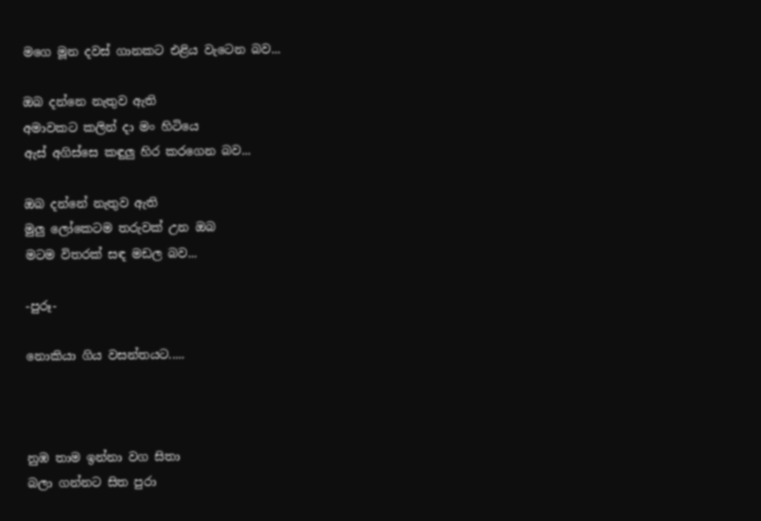මගෙ මූන දවස් ගානකට එළිය වැටෙන බව...

ඔබ දන්නෙ නැතුව ඇති
අමාවකට කලින් දා මං හිටියෙ
ඇස් අගිස්සෙ කඳුලු හිර කරගෙන බව...

ඔබ දන්නේ නැතුව ඇති
මුලු ලෝකෙටම තරුවක් උන ඔබ
මටම විතරක් සඳ මඩල බව...

-පුරූ-

නොකියා ගිය වසන්තයට.....



නුඹ තාම ඉන්නා වග සිතා
බලා ගන්නට සිත පුරා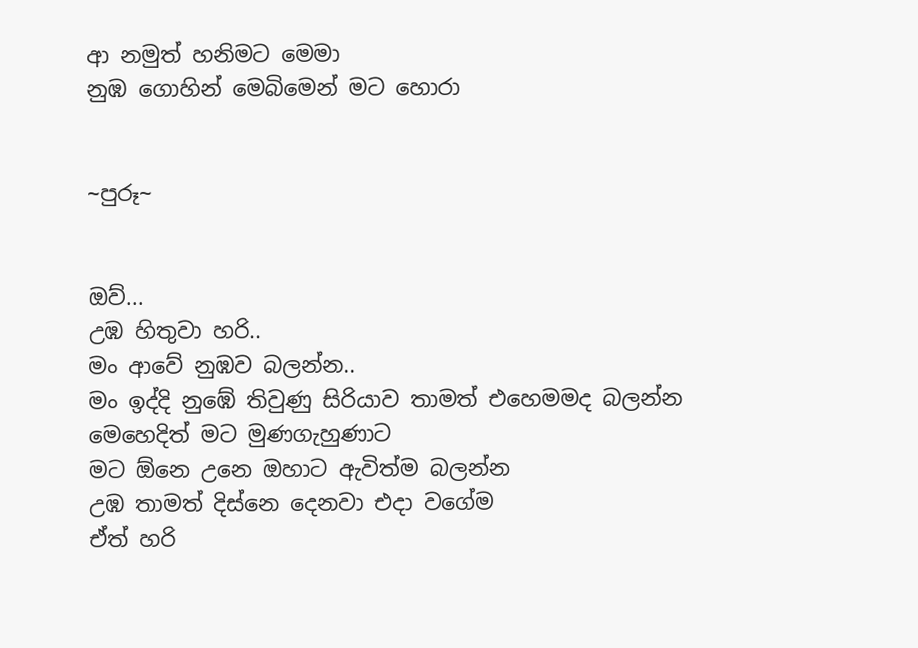ආ නමුත් හනිමට මෙමා
නුඹ ගොහින් මෙබිමෙන් මට හොරා


~පුරූ~


ඔව්...
උඹ හිතුවා හරි..
මං ආවේ නුඹව බලන්න..
මං ඉද්දි නුඹේ තිවුණු සිරියාව තාමත් එහෙමමද බලන්න
මෙහෙදිත් මට මුණගැහුණාට
මට ඕනෙ උනෙ ඔහාට ඇවිත්ම බලන්න
උඹ තාමත් දිස්නෙ දෙනවා එදා වගේම
ඒත් හරි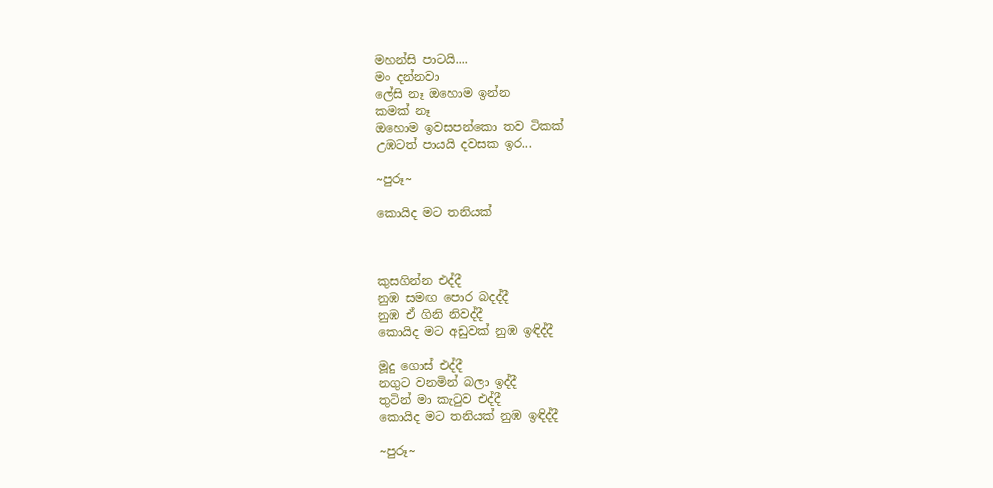මහන්සි පාටයි....
මං දන්නවා
ලේසි නෑ ඔහොම ඉන්න
කමක් නෑ
ඔහොම ඉවසපන්කො තව ටිකක්
උඹටත් පායයි දවසක ඉර...

~පුරූ~

කොයිද මට තනියක්



කුසගින්න එද්දී
නුඹ සමඟ පොර බදද්දී
නුඹ ඒ ගිනි නිවද්දී
කොයිද මට අඩුවක් නුඹ ඉඳිද්දී

මූදු ගොස් එද්දී
නගුට වනමින් බලා ඉද්දී
තුටින් මා කැටුව එද්දී
කොයිද මට තනියක් නුඹ ඉඳිද්දී

~පුරූ~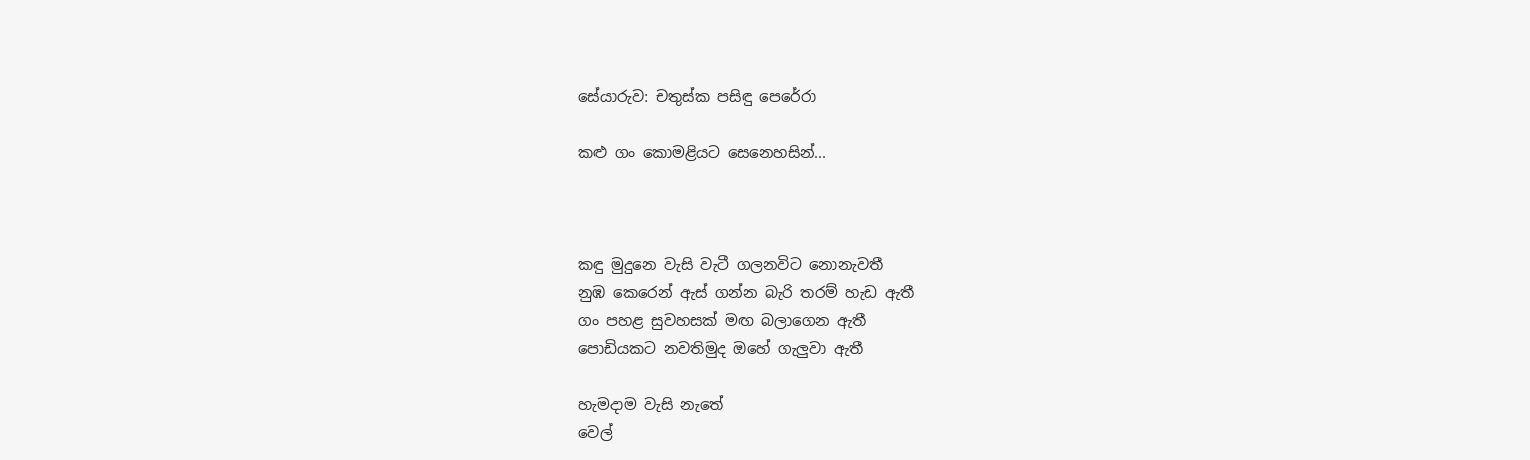සේයාරුව: චතුස්ක පසිඳු පෙරේරා

කළු ගං කොමළියට සෙනෙහසින්...



කඳු මුදුනෙ වැසි වැටී ගලනවිට නොනැවතී
නුඹ කෙරෙන් ඇස් ගන්න බැරි තරම් හැඩ ඇතී
ගං පහළ සුවහසක් මඟ බලාගෙන ඇතී
පොඩියකට නවතිමුද ඔහේ ගැලුවා ඇතී

හැමදාම වැසි නැතේ
වෙල්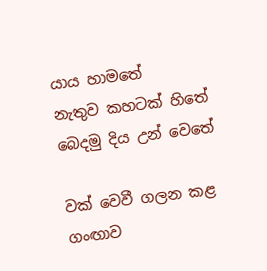යාය හාමතේ
නැතුව කහටක් හිතේ
බෙදමු දිය උන් වෙතේ

වක් වෙවී ගලන කළ ගංඟාව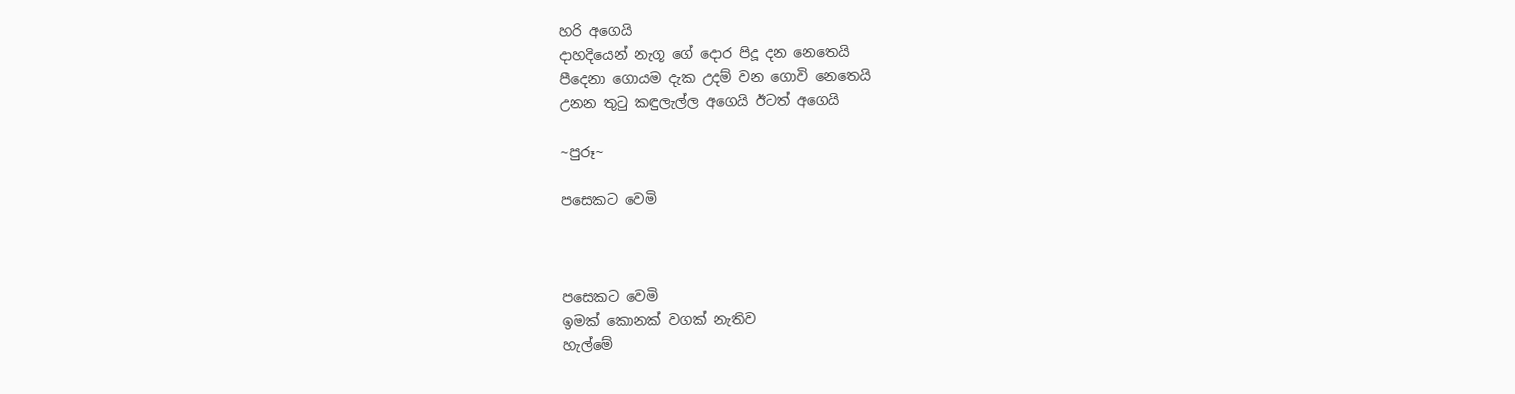හරි අගෙයි
දාහදියෙන් නැගූ ගේ දොර පිදූ දන නෙතෙයි
පීදෙනා ගොයම දැක උදම් වන ගොවි නෙතෙයි
උනන තුටු කඳුලැල්ල අගෙයි ඊටත් අගෙයි

~පුරූ~

පසෙකට වෙමි



පසෙකට වෙමි
ඉමක් කොනක් වගක් නැතිව
හැල්මේ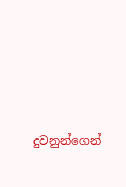දුවනුන්ගෙන්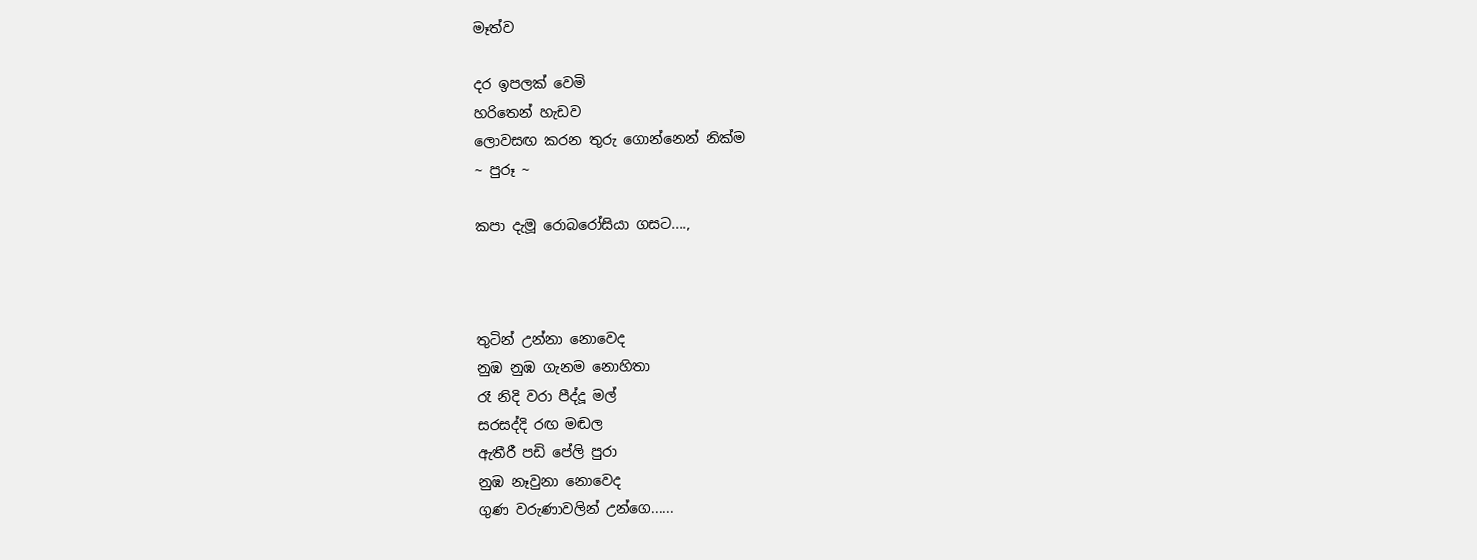මෑත්ව

දර ඉපලක් වෙමි
හරිතෙන් හැඩව
ලොවසඟ කරන තුරු ගොන්නෙන් නික්ම
~ පුරූ ~

කපා දැමූ රොබරෝසියා ගසට....,



තුටින් උන්නා නොවෙද
නුඹ නුඹ ගැනම නොහිතා
රෑ නිදි වරා පීද්දූ මල්
සරසද්දි රඟ මඬල
ඇතීරී පඩි පේලි පුරා
නුඹ නෑවුනා නොවෙද
ගුණ වරුණාවලින් උන්ගෙ......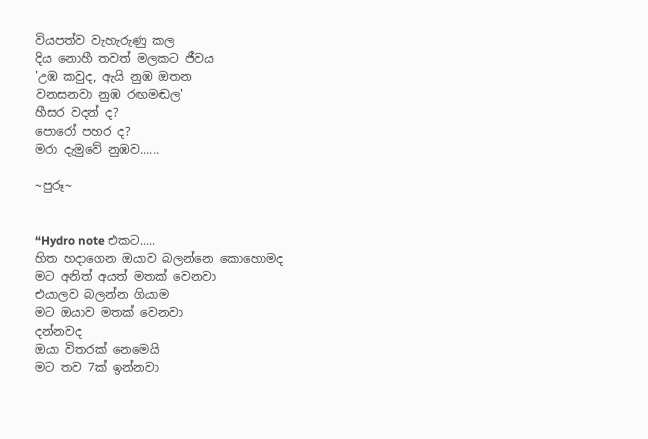වියපත්ව වැහැරුණු කල
දිය නොහී තවත් මලකට ජීවය
'උඹ කවුද, ඇයි නුඹ ඔතන
වනසනවා නුඹ රඟමඬල'
හීසර වදන් ද?
පොරෝ පහර ද?
මරා දැමුවේ නුඹව......

~පුරූ~


“Hydro note එකට.....
හිත හදාගෙන ඔයාව බලන්නෙ කොහොමද
මට අනිත් අයත් මතක් වෙනවා
එයාලව බලන්න ගියාම
මට ඔයාව මතක් වෙනවා
දන්නවද
ඔයා විතරක් නෙමෙයි
මට තව 7ක් ඉන්නවා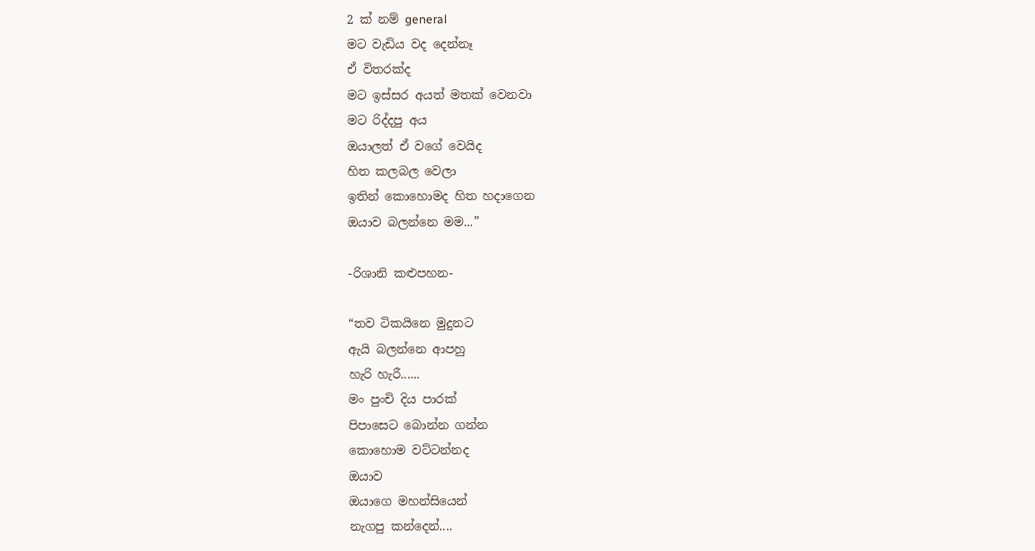2 ක් නම් general
මට වැඩිය වද දෙන්නෑ
ඒ විතරක්ද
මට ඉස්සර අයත් මතක් වෙනවා
මට රිද්දපු අය
ඔයාලත් ඒ වගේ වෙයිද
හිත කලබල වෙලා
ඉතින් කොහොමද හිත හදාගෙන
ඔයාව බලන්නෙ මම...”

-රිශානි කළුපහන-

“තව ටිකයිනෙ මුදුනට
ඇයි බලන්නෙ ආපහු
හැරි හැරී......
මං පුංචි දිය පාරක්
පිපාසෙට බොන්න ගන්න
කොහොම වට්ටන්නද
ඔයාව
ඔයාගෙ මහන්සියෙන්
නැගපු කන්දෙන්....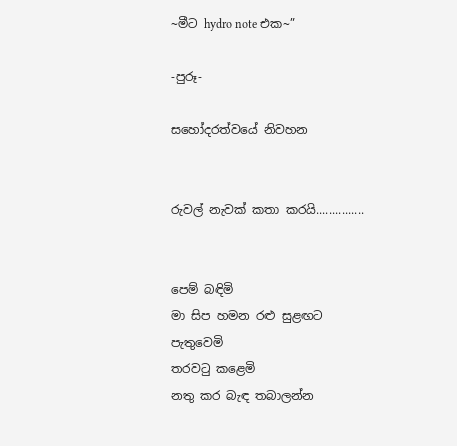~මීට hydro note එක~”

-පුරූ-

සහෝදරත්වයේ නිවහන


රුවල් නැවක් කතා කරයි...............


පෙම් බඳිමි
මා සිප හමන රළු සුළඟට
පැතුවෙමි
තරවටු කළෙමි
නතු කර බැඳ තබාලන්න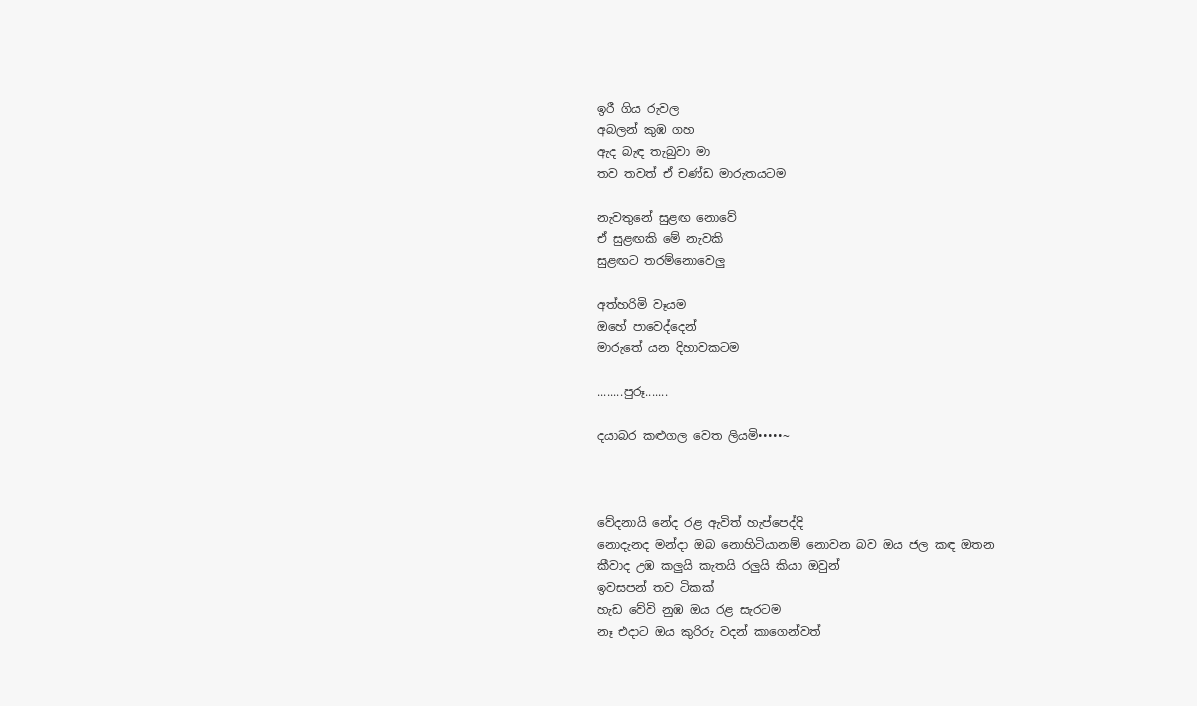ඉරී ගිය රුවල
අබලන් කුඹ ගහ
ඇද බැඳ තැබුවා මා
තව තවත් ඒ චණ්ඩ මාරුතයටම

නැවතුනේ සුළඟ නොවේ
ඒ සුළඟකි මේ නැවකි
සුළඟට තරම්නොවෙලු

අත්හරිමි වෑයම
ඔහේ පාවෙද්දෙන්
මාරුතේ යන දිහාවකටම

........පුරූ.......

දයාබර කළුගල වෙත ලියමි•••••~



වේදනායි නේද රළ ඇවිත් හැප්පෙද්දි
නොදැනද මන්දා ඔබ නොහිටියානම් නොවන බව ඔය ජල කඳ ඔතන
කීවාද උඹ කලුයි කැතයි රලුයි කියා ඔවුන්
ඉවසපන් තව ටිකක්
හැඩ වේවි නුඹ ඔය රළ සැරටම
නෑ එදාට ඔය කුරිරු වදන් කාගෙන්වත්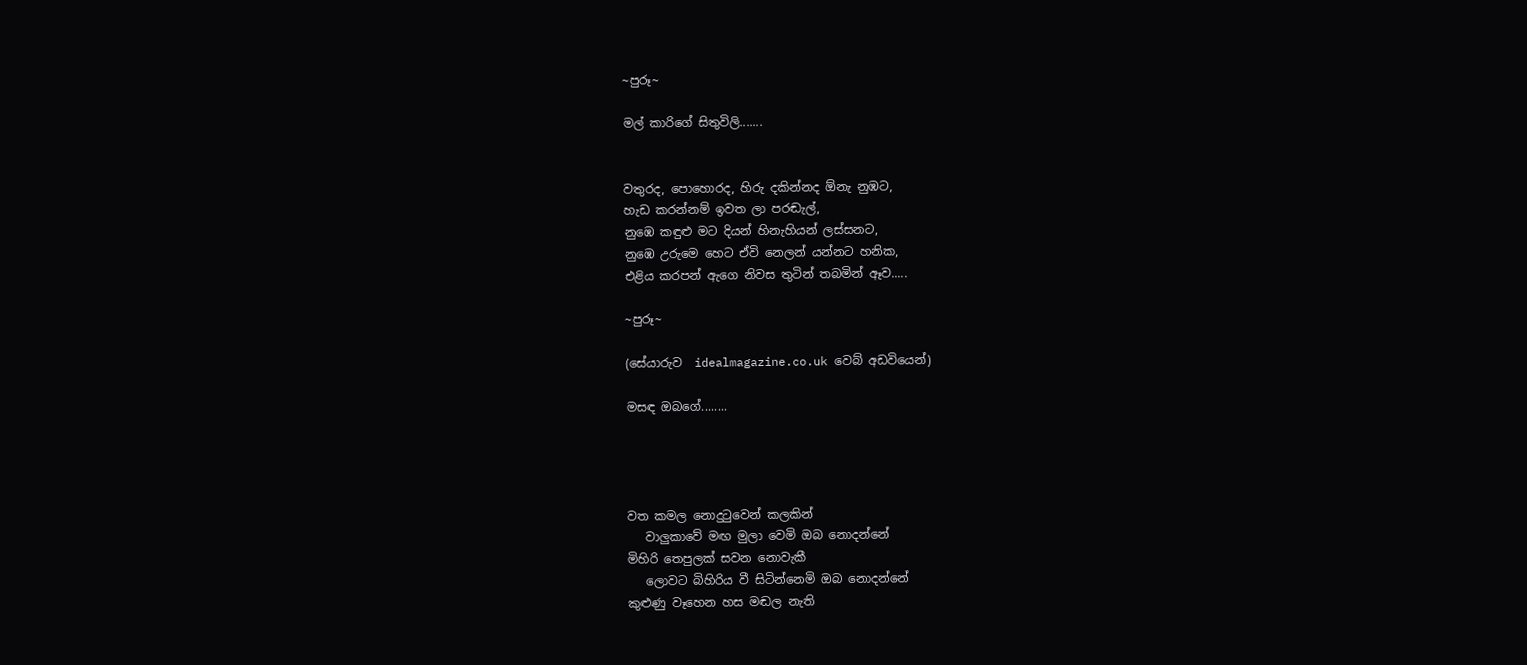~පුරූ~

මල් කාරිගේ සිතුවිලි.......


වතුරද, පොහොරද, හිරු දකින්නද ඕනැ නුඹට,
හැඩ කරන්නම් ඉවත ලා පරඬැල්,
නුඹෙ කඳුළු මට දියන් හිනැහියන් ලස්සනට,
නුඹෙ උරුමෙ හෙට ඒවි නෙලන් යන්නට හනික,
එළිය කරපන් ඇගෙ නිවස තුටින් තබමින් ඈව.....

~පුරූ~

(සේයාරුව  idealmagazine.co.uk වෙබ් අඩවියෙන්)

මසඳ ඔබගේ........




වත කමල නොදුටුවෙන් කලකින්
   වාලුකාවේ මඟ මුලා වෙමි ඔබ නොදන්නේ
මිහිරි තෙපුලක් සවන නොවැකී
   ලොවට බිහිරිය වී සිටින්නෙමි ඔබ නොදන්නේ
කුළුණු වෑහෙන හස මඬල නැති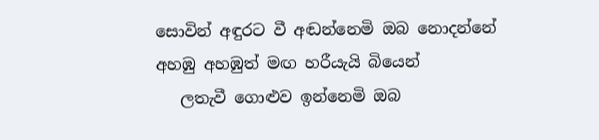සොවින් අඳුරට වී අඬන්නෙමි ඔබ නොදන්නේ
අහඹු අහඹුත් මඟ හරීයැයි බියෙන්
   ලතැවී ගොළුව ඉන්නෙමි ඔබ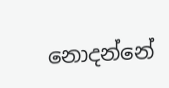නොදන්නේ